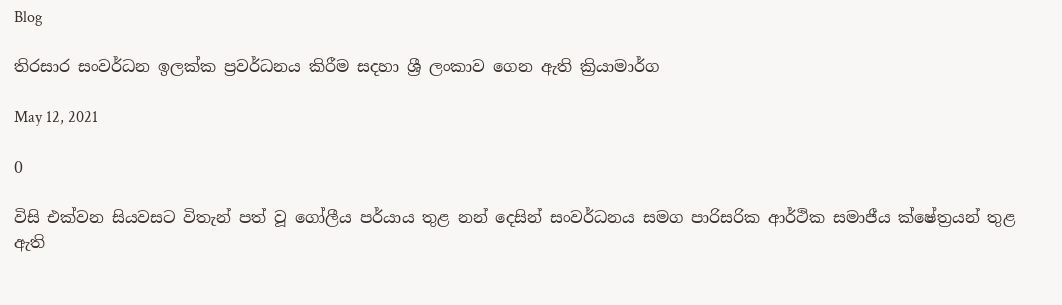Blog

තිරසාර සංවර්ධන ඉලක්ක ප්‍රවර්ධනය කිරීම සදහා ශ්‍රී ලංකාව ගෙන ඇති ක්‍රියාමාර්ග

May 12, 2021

0

විසි එක්වන සියවසට විතැන් පත් වූ ගෝලීය පර්යාය තුළ නන් දෙසින් සංවර්ධනය සමග පාරිසරික ආර්ථික සමාජීය ක්ෂේත්‍රයන් තුළ ඇති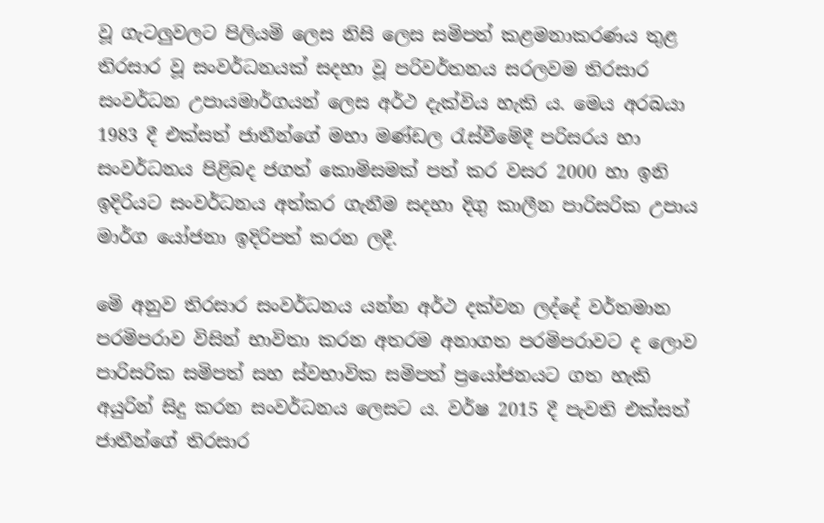වූ ගැටලුවලට පිලියමි ලෙස නිසි ලෙස සමිපත් කළමනාකරණය තුළ තිරසාර වූ සංවර්ධනයක් සදහා වූ පරිවර්තනය සරලවම තිරසාර සංවර්ධන උපායමාර්ගයන් ලෙස අර්ථ දැක්විය හැකි ය. මෙය අරබයා 1983 දී එක්සත් ජාතීන්ගේ මහා මණ්ඩල රැස්වීමේදී පරිසරය හා සංවර්ධනය පිළිබද ජගත් කොමිසමක් පත් කර වසර 2000 හා ඉනි ඉදිරියට සංවර්ධනය අත්කර ගැනීම සදහා දිගු කාලීන පාරිසරික උපාය මාර්ග යෝජනා ඉදිරිපත් කරන ලදී.

මෙි අනුව තිරසාර සංවර්ධනය යන්න අර්ථ දක්වන ලද්දේ වර්තමාන පරමිපරාව විසින් භාවිතා කරන අතරම අනාගත පරමිපරාවට ද ලොව පාරිසරික සමිපත් සහ ස්වභාවික සමිපත් ප්‍රයෝජනයට ගත හැකි අයුරින් සිදු කරන සංවර්ධනය ලෙසට ය. වර්ෂ 2015 දී පැවති එක්සත් ජාතීන්ගේ තිරසාර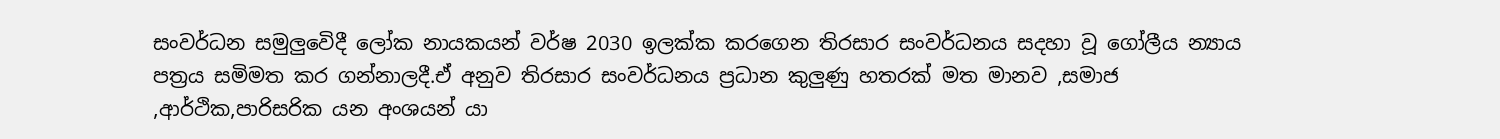සංවර්ධන සමුලුවෙිදී ලෝක නායකයන් වර්ෂ 2030 ඉලක්ක කරගෙන තිරසාර සංවර්ධනය සදහා වූ ගෝලීය න්‍යාය පත්‍රය සමිමත කර ගන්නාලදී.ඒ අනුව තිරසාර සංවර්ධනය ප්‍රධාන කුලුණු හතරක් මත මානව ,සමාජ ,ආර්ථික,පාරිසරික යන අංශයන් යා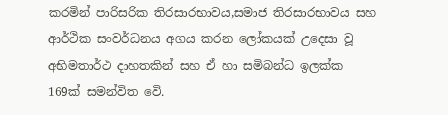කරමින් පාරිසරික තිරසාරභාවය,සමාජ තිරසාරභාවය සහ ආර්ථික සංවර්ධනය අගය කරන ලෝකයක් උදෙසා වූ අභිමතාර්ථ දාහතකින් සහ ඒ හා සමිබන්ධ ඉලක්ක 169ක් සමන්විත වෙි.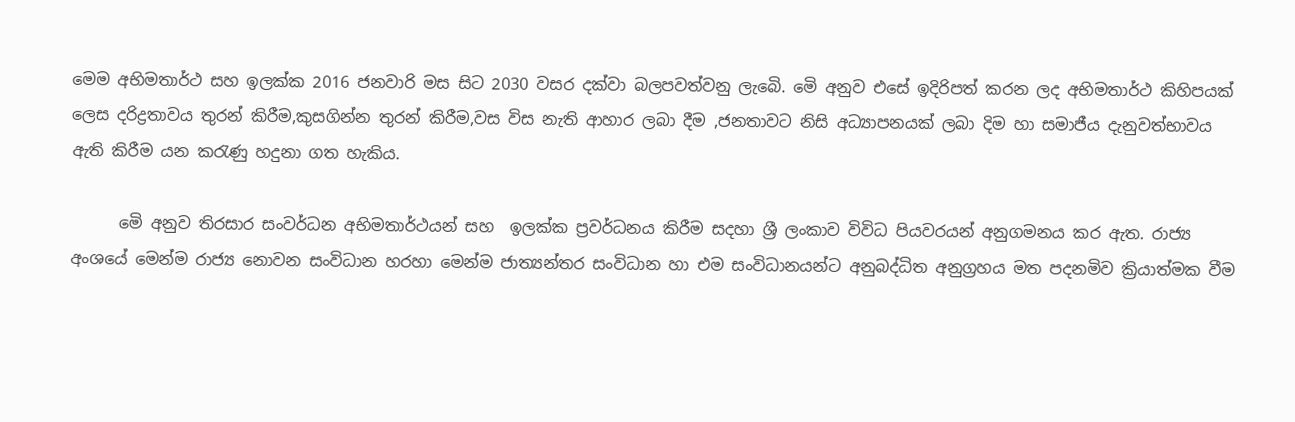මෙම අභිමතාර්ථ සහ ඉලක්ක 2016 ජනවාරි මස සිට 2030 වසර දක්වා බලපවත්වනු ලැබෙි. මෙි අනුව එසේ ඉදිරිපත් කරන ලද අභිමතාර්ථ කිහිපයක් ලෙස දරිද්‍රතාවය තුරන් කිරීම,කුසගින්න තුරන් කිරීම,වස විස නැති ආහාර ලබා දීම ,ජනතාවට නිසි අධ්‍යාපනයක් ලබා දිම හා සමාජීය දැනුවත්භාවය ඇති කිරීම යන කරැණු හදුනා ගත හැකිය.

      මෙි අනුව තිරසාර සංවර්ධන අභිමතාර්ථයන් සහ  ඉලක්ක ප්‍රවර්ධනය කිරීම සදහා ශ්‍රී ලංකාව විවිධ පියවරයන් අනුගමනය කර ඇත. රාජ්‍ය අංශයේ මෙන්ම රාජ්‍ය නොවන සංවිධාන හරහා මෙන්ම ජාත්‍යන්තර සංවිධාන හා එම සංවිධානයන්ට අනුබද්ධිත අනුග්‍රහය මත පදනමිව ක්‍රියාත්මක වීම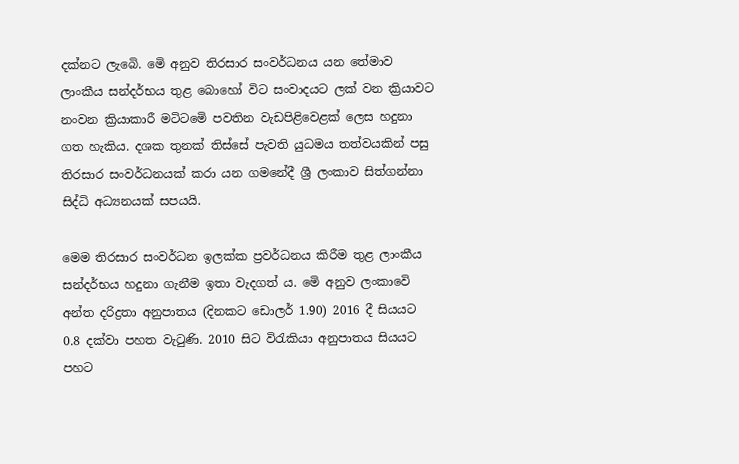දක්නට ලැබෙි. මෙි අනුව තිරසාර සංවර්ධනය යන තේමාව ලාංකීය සන්දර්භය තුළ බොහෝ විට සංවාදයට ලක් වන ක්‍රියාවට නංවන ක්‍රියාකාරී මටිටමෙි පවතින වැඩපිළිවෙළක් ලෙස හදුනා ගත හැකිය. දශක තුනක් තිස්සේ පැවති යුධමය තත්වයකින් පසු තිරසාර සංවර්ධනයක් කරා යන ගමනේදී ශ්‍රී ලංකාව සිත්ගන්නා සිද්ධි අධ්‍යනයක් සපයයි.

මෙම තිරසාර සංවර්ධන ඉලක්ක ප්‍රවර්ධනය කිරීම තුළ ලාංකීය සන්දර්භය හදුනා ගැනීම ඉතා වැදගත් ය. මෙි අනුව ලංකාවෙි අන්ත දරිද්‍රතා අනුපාතය (දිනකට ඩොලර් 1.90) 2016 දී සියයට 0.8 දක්වා පහත වැටුණි. 2010 සිට විරැකියා අනුපාතය සියයට පහට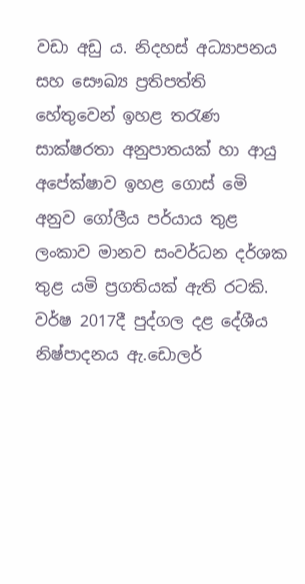වඩා අඩු ය. නිදහස් අධ්‍යාපනය සහ සෞඛ්‍ය ප්‍රතිපත්ති හේතුවෙන් ඉහළ තරැණ සාක්ෂරතා අනුපාතයක් හා ආයු අපේක්ෂාව ඉහළ ගොස් මෙි අනුව ගෝලීය පර්යාය තුළ ලංකාව මානව සංවර්ධන දර්ශක තුළ යමි ප්‍රගතියක් ඇති රටකි. වර්ෂ 2017දී පුද්ගල දළ දේශීය නිෂ්පාදනය ඇ.ඩොලර්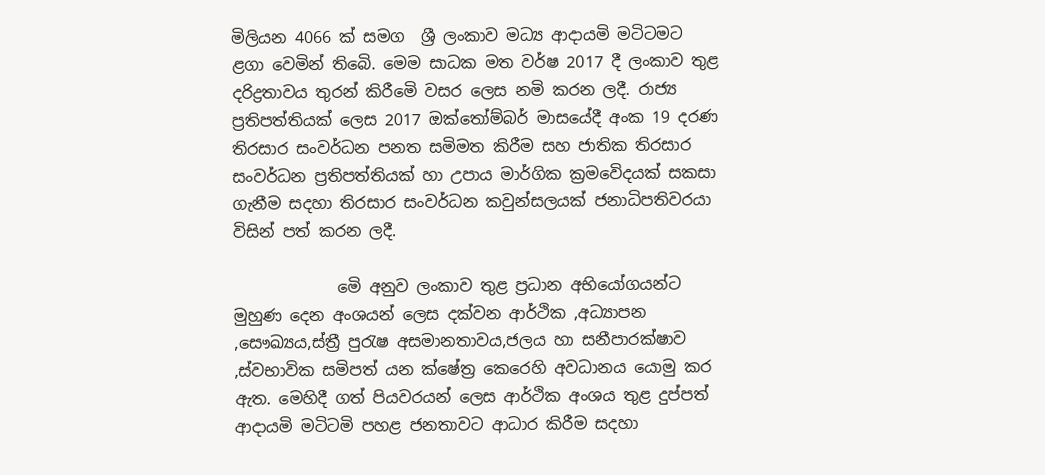මිලියන 4066 ක් සමග  ශ්‍රී ලංකාව මධ්‍ය ආදායමි මටිටමට ළගා වෙමින් තිබෙි. මෙම සාධක මත වර්ෂ 2017 දී ලංකාව තුළ දරිද්‍රතාවය තුරන් කිරීමෙි වසර ලෙස නමි කරන ලදී. රාජ්‍ය ප්‍රතිපත්තියක් ලෙස 2017 ඔක්තෝම්බර් මාසයේදී අංක 19 දරණ තිරසාර සංවර්ධන පනත සමිමත කිරීම සහ ජාතික තිරසාර සංවර්ධන ප්‍රතිපත්තියක් හා උපාය මාර්ගික ක්‍රමවෙිදයක් සකසා ගැනීම සදහා තිරසාර සංවර්ධන කවුන්සලයක් ජනාධිපතිවරයා විසින් පත් කරන ලදී.

             මෙි අනුව ලංකාව තුළ ප්‍රධාන අභියෝගයන්ට මුහුණ දෙන අංශයන් ලෙස දක්වන ආර්ථික ,අධ්‍යාපන ,සෞඛ්‍යය,ස්ත්‍රී පුරැෂ අසමානතාවය,ජලය හා සනීපාරක්ෂාව ,ස්වභාවික සමිපත් යන ක්ෂේත්‍ර කෙරෙහි අවධානය යොමු කර ඇත. මෙහිදී ගත් පියවරයන් ලෙස ආර්ථික අංශය තුළ දුප්පත් ආදායමි මටිටමි පහළ ජනතාවට ආධාර කිරීම සදහා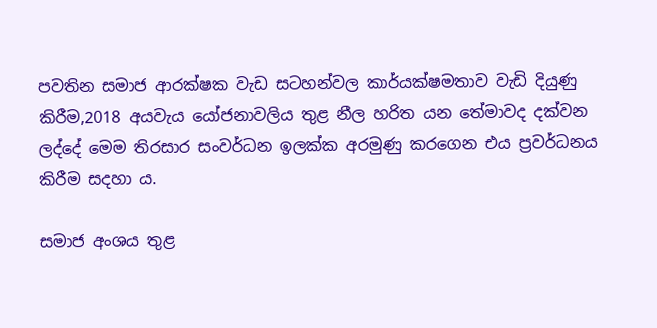පවතින සමාජ ආරක්ෂක වැඩ සටහන්වල කාර්යක්ෂමතාව වැඩි දියුණු කිරීම,2018 අයවැය යෝජනාවලිය තුළ නීල හරිත යන තේමාවද දක්වන ලද්දේ මෙම තිරසාර සංවර්ධන ඉලක්ක අරමුණු කරගෙන එය ප්‍රවර්ධනය කිරීම සදහා ය.

සමාජ අංශය තුළ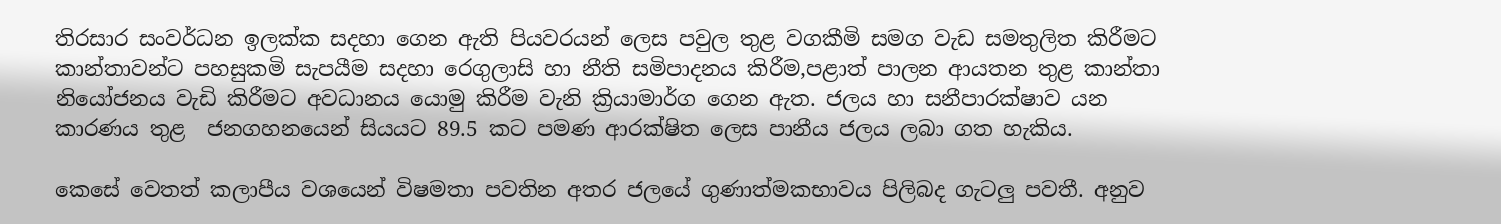තිරසාර සංවර්ධන ඉලක්ක සදහා ගෙන ඇති පියවරයන් ලෙස පවුල තුළ වගකීමි සමග වැඩ සමතුලිත කිරීමට කාන්තාවන්ට පහසුකමි සැපයීම සදහා රෙගුලාසි හා නීති සමිපාදනය කිරීම,පළාත් පාලන ආයතන තුළ කාන්තා නියෝජනය වැඩි කිරීමට අවධානය යොමු කිරීම වැනි ක්‍රියාමාර්ග ගෙන ඇත. ජලය හා සනීපාරක්ෂාව යන කාරණය තුළ  ජනගහනයෙන් සියයට 89.5 කට පමණ ආරක්ෂිත ලෙස පානීය ජලය ලබා ගත හැකිය.

කෙසේ වෙතත් කලාපීය වශයෙන් විෂමතා පවතින අතර ජලයේ ගුණාත්මකභාවය පිලිබද ගැටලු පවතී. අනුව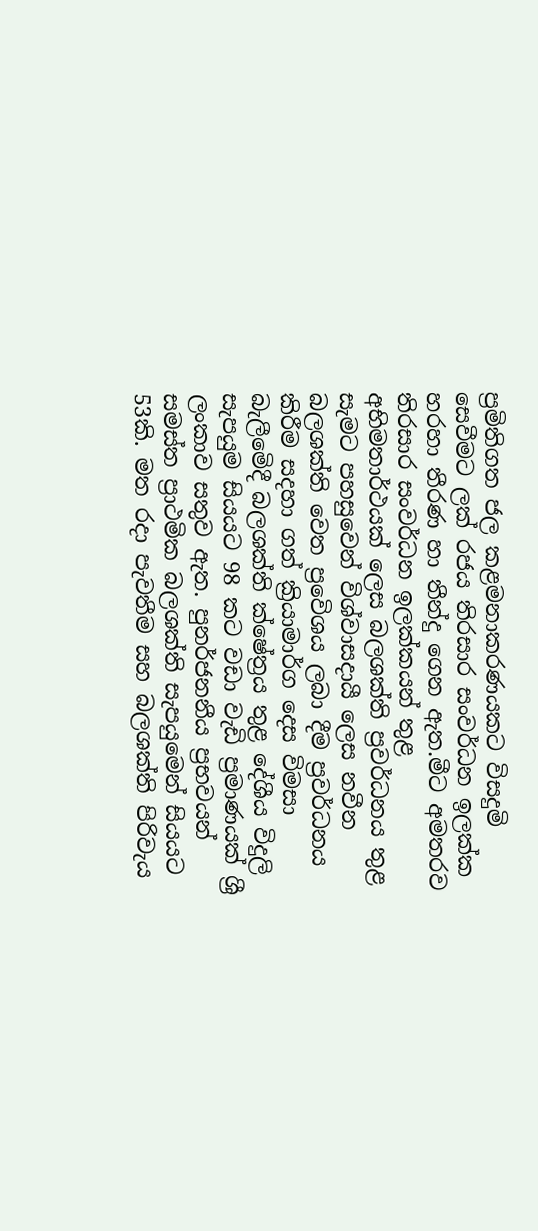ප්‍රමිතිගත ජල කළමනාකරණයකට විසදුමි සෙවීමට ලක් රජය තිරසාර සංවර්ධන ඉලක්ක හරහා තීරණ හා තීන්දු ගෙන ඇත.මීට අමතරව තිරසාර සංවර්ධන ඉලක්කයන් තුළ අභිමතාර්ථයක් ලෙස බලශක්ති ප්‍රවර්ධනය තුළ සැමට පහසුවෙන් විශ්වාසදායී ලෙස නවීන බලශක්ති වෙත ප්‍රවෙිශය ලබා දීම ප්‍රවර්ධනය කිරීම සදහා ගත් ක්‍රියාමාර්ග දෙස විමසා බැලීමෙිදී බලශක්ති ක්ෂේත්‍රය තුළ දේශීය විදුලි සැපයුම සියයට 98 කට වඩා වැඩි ප්‍රමාණයක් ශ්‍රී ලංකාව සතුව ඇත. පුනර්ජනනීය ප්‍රභවයන් සමස්ත ප්‍රාථමික බලශක්ති සැපයුමෙන් සියයට 53කි. මත රදා පැවතීම සහ බලශක්ති පිරිවැය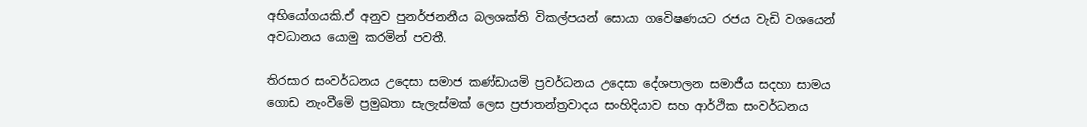අභියෝගයකි.ඒ අනුව පුනර්ජනනීය බලශක්ති විකල්පයන් සොයා ගවෙිෂණයට රජය වැඩි වශයෙන් අවධානය යොමු කරමින් පවතී.

තිරසාර සංවර්ධනය උදෙසා සමාජ කණ්ඩායමි ප්‍රවර්ධනය උදෙසා දේශපාලන සමාජීය සදහා සාමය ගොඩ නැංවීමෙි ප්‍රමුඛතා සැලැස්මක් ලෙස ප්‍රජාතන්ත්‍රවාදය සංහිදියාව සහ ආර්ථික සංවර්ධනය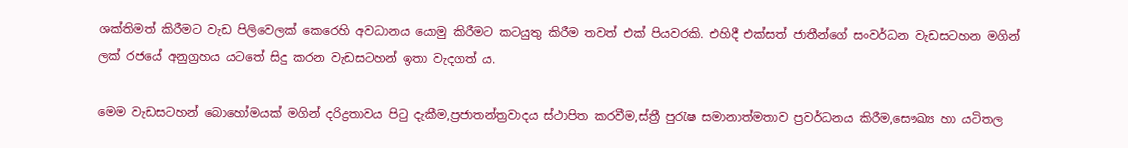ශක්තිමත් කිරීමට වැඩ පිලිවෙලක් කෙරෙහි අවධානය යොමු කිරීමට කටයුතු කිරීම තවත් එක් පියවරකි. එහිදී එක්සත් ජාතීන්ගේ සංවර්ධන වැඩසටහන මගින් ලක් රජයේ අනුග්‍රහය යටතේ සිදු කරන වැඩසටහන් ඉතා වැදගත් ය.

මෙම වැඩසටහන් බොහෝමයක් මගින් දරිද්‍රතාවය පිටු දැකීම,ප්‍රජාතන්ත්‍රවාදය ස්ථාපිත කරවීම,ස්ත්‍රී පුරැෂ සමානාත්මතාව ප්‍රවර්ධනය කිරීම,සෞඛ්‍ය හා යටිතල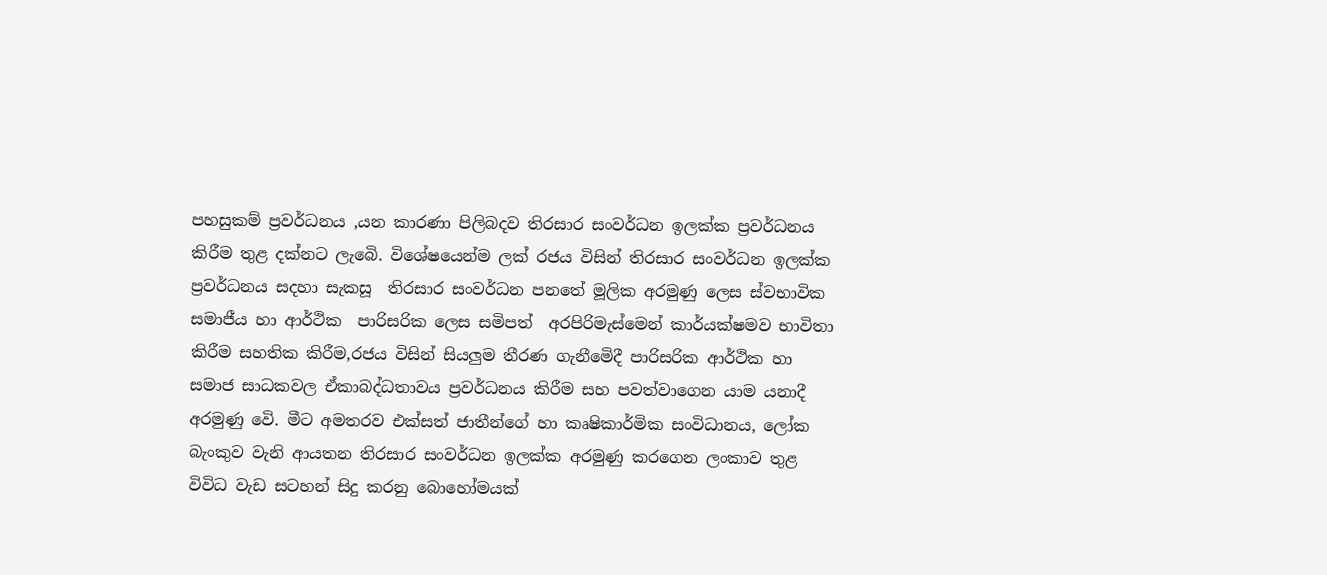පහසුකම් ප්‍රවර්ධනය ,යන කාරණා පිලිබදව තිරසාර සංවර්ධන ඉලක්ක ප්‍රවර්ධනය කිරීම තුළ දක්නට ලැබෙි. විශේෂයෙන්ම ලක් රජය විසින් තිරසාර සංවර්ධන ඉලක්ක ප්‍රවර්ධනය සදහා සැකසූ  තිරසාර සංවර්ධන පනතේ මූලික අරමුණු ලෙස ස්වභාවික සමාජීය හා ආර්ථික  පාරිසරික ලෙස සමිපත්  අරපිරිමැස්මෙන් කාර්යක්ෂමව භාවිතා කිරීම සහතික කිරීම,රජය විසින් සියලුම තීරණ ගැනීමෙිදී පාරිසරික ආර්ථික හා සමාජ සාධකවල ඒකාබද්ධතාවය ප්‍රවර්ධනය කිරීම සහ පවත්වාගෙන යාම යනාදී අරමුණු වෙි. මීට අමතරව එක්සත් ජාතීන්ගේ හා කෘෂිකාර්මික සංවිධානය, ලෝක බැංකුව වැනි ආයතන තිරසාර සංවර්ධන ඉලක්ක අරමුණු කරගෙන ලංකාව තුළ විවිධ වැඩ සටහන් සිදු කරනු බොහෝමයක්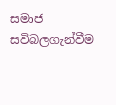සමාජ සවිබලගැන්වීම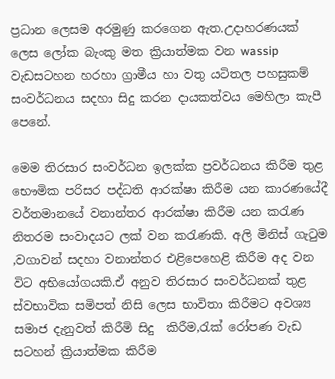ප්‍රධාන ලෙසම අරමුණු කරගෙන ඇත.උදාහරණයක් ලෙස ලෝක බැංකු මත ක්‍රියාත්මක වන wassip වැඩසටහන හරහා ග්‍රාමීය හා වතු යටිතල පහසුකම් සංවර්ධනය සදහා සිදු කරන දායකත්වය මෙහිලා කැපී පෙනේ.

මෙම තිරසාර සංවර්ධන ඉලක්ක ප්‍රවර්ධනය කිරීම තුළ භෞමික පරිසර පද්ධති ආරක්ෂා කිරීම යන කාරණයේදී වර්තමානයේ වනාන්තර ආරක්ෂා කිරීම යන කරැණ නිතරම සංවාදයට ලක් වන කරැණකි. අලි මිනිස් ගැටුම ,වගාවන් සදහා වනාන්තර එළිපෙහෙළි කිරීම අද වන විට අභියෝගයකි.ඒ අනුව තිරසාර සංවර්ධනක් තුළ ස්වභාවික සමිපත් නිසි ලෙස භාවිතා කිරීමට අවශ්‍ය සමාජ දැනුවත් කිරීමි සිදු  කිරීම,රැක් රෝපණ වැඩ සටහන් ක්‍රියාත්මක කිරීම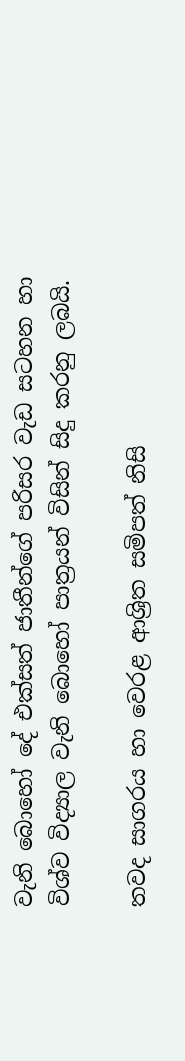වැනි බොහෝ දේ එක්සත් ජාතීන්ගේ පරිසර වැඩ සටහන හා විශ්ව විද්‍යාල වැනි බොහෝ පාත්‍රයන් විසින් සිදු කරනු ලබයි.

තවද සාගරය හා වෙරළ ආශ්‍රිත සමිපත් නිසි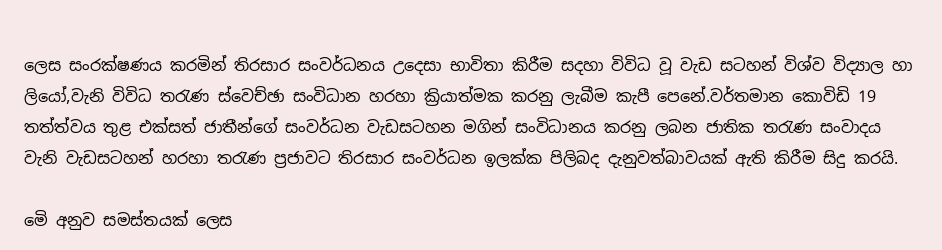ලෙස සංරක්ෂණය කරමින් තිරසාර සංවර්ධනය උදෙසා භාවිතා කිරීම සදහා විවිධ වූ වැඩ සටහන් විශ්ව විද්‍යාල හා ලියෝ,වැනි විවිධ තරැණ ස්වෙච්ඡා සංවිධාන හරහා ක්‍රියාත්මක කරනු ලැබීම කැපී පෙනේ.වර්තමාන කොවිඩි 19 තත්ත්වය තුළ එක්සත් ජාතීන්ගේ සංවර්ධන වැඩසටහන මගින් සංවිධානය කරනු ලබන ජාතික තරැණ සංවාදය වැනි වැඩසටහන් හරහා තරැණ ප්‍රජාවට තිරසාර සංවර්ධන ඉලක්ක පිලිබද දැනුවත්බාවයක් ඇති කිරීම සිදු කරයි.

මෙි අනුව සමස්තයක් ලෙස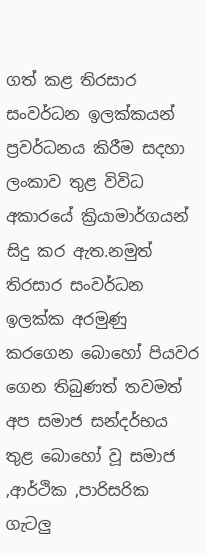ගත් කළ තිරසාර සංවර්ධන ඉලක්කයන් ප්‍රවර්ධනය කිරීම සදහා ලංකාව තුළ විවිධ අකාරයේ ක්‍රියාමාර්ගයන් සිදු කර ඇත.නමුත් තිරසාර සංවර්ධන ඉලක්ක අරමුණු කරගෙන බොහෝ පියවර ගෙන තිබුණත් තවමත් අප සමාජ සන්දර්භය තුළ බොහෝ වූ සමාජ ,ආර්ථික ,පාරිසරික ගැටලු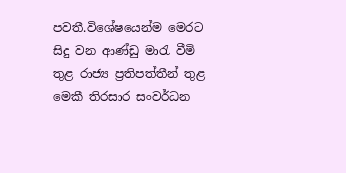පවතී.විශේෂයෙන්ම මෙරට සිදු වන ආණ්ඩු මාරැ වීමි තුළ රාජ්‍ය ප්‍රතිපත්තීන් තුළ මෙකී තිරසාර සංවර්ධන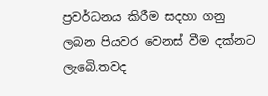ප්‍රවර්ධනය කිරීම සදහා ගනු ලබන පියවර වෙනස් වීම දක්නට ලැබෙි.තවද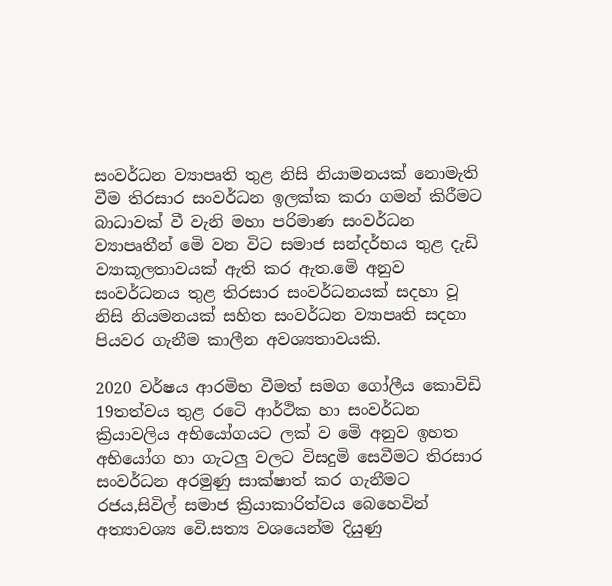සංවර්ධන ව්‍යාපෘති තුළ නිසි නියාමනයක් නොමැති වීම තිරසාර සංවර්ධන ඉලක්ක කරා ගමන් කිරීමට බාධාවක් වී වැනි මහා පරිමාණ සංවර්ධන ව්‍යාපෘතීන් මෙි වන විට සමාජ සන්දර්භය තුළ දැඩි ව්‍යාකූලතාවයක් ඇති කර ඇත.මෙි අනුව සංවර්ධනය තුළ තිරසාර සංවර්ධනයක් සදහා වූ නිසි නියමනයක් සහිත සංවර්ධන ව්‍යාපෘති සදහා පියවර ගැනීම කාලීන අවශ්‍යතාවයකි.

2020 වර්ෂය ආරමිභ වීමත් සමග ගෝලීය කොවිඩි 19තත්වය තුළ රටෙි ආර්ථික හා සංවර්ධන ක්‍රියාවලිය අභියෝගයට ලක් ව මෙි අනුව ඉහත අභියෝග හා ගැටලු වලට විසදුමි සෙවීමට තිරසාර සංවර්ධන අරමුණු සාක්ෂාත් කර ගැනීමට රජය,සිවිල් සමාජ ක්‍රියාකාරිත්වය බෙහෙවින් අත්‍යාවශ්‍ය වෙි.සත්‍ය වශයෙන්ම දියුණු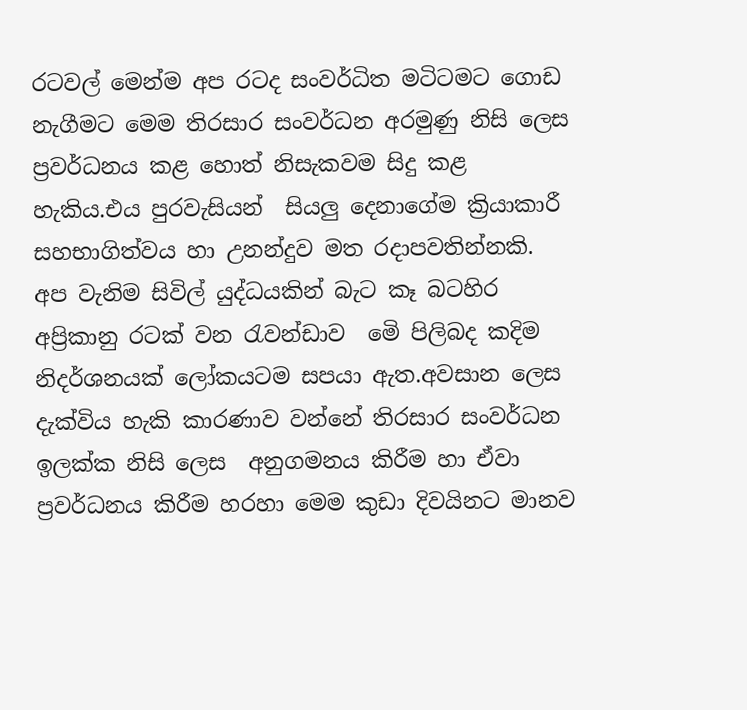රටවල් මෙන්ම අප රටද සංවර්ධිත මටිටමට ගොඩ නැගීමට මෙම තිරසාර සංවර්ධන අරමුණු නිසි ලෙස ප්‍රවර්ධනය කළ හොත් නිසැකවම සිදු කළ හැකිය.එය පුරවැසියන්  සියලු දෙනාගේම ක්‍රියාකාරී සහභාගිත්වය හා උනන්දුව මත රදාපවතින්නකි. අප වැනිම සිවිල් යුද්ධයකින් බැට කෑ බටහිර අප්‍රිකානු රටක් වන රැවන්ඩාව  මෙි පිලිබද කදිම නිදර්ශනයක් ලෝකයටම සපයා ඇත.අවසාන ලෙස දැක්විය හැකි කාරණාව වන්නේ තිරසාර සංවර්ධන ඉලක්ක නිසි ලෙස  අනුගමනය කිරීම හා ඒවා ප්‍රවර්ධනය කිරීම හරහා මෙම කුඩා දිවයිනට මානව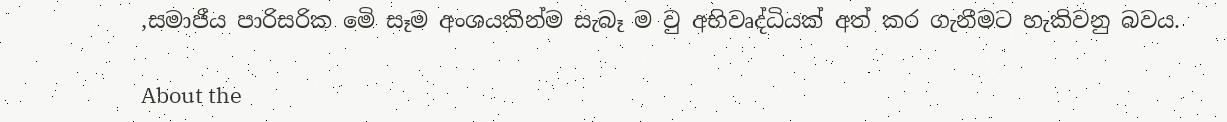,සමාජීය පාරිසරික මෙි සෑම අංශයකින්ම සැබෑ ම වු අභිවෘද්ධියක් අත් කර ගැනීමට හැකිවනු බවය.

About the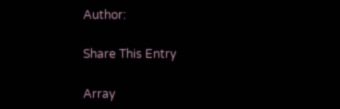Author:

Share This Entry

Array